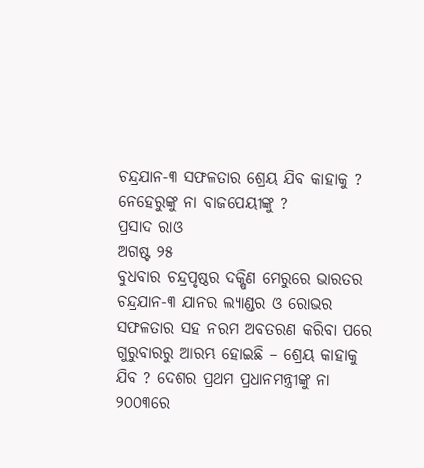ଚନ୍ଦ୍ରଯାନ-୩ ସଫଳତାର ଶ୍ରେୟ ଯିବ କାହାକୁ ? ନେହେରୁଙ୍କୁ ନା ବାଜପେୟୀଙ୍କୁ ?
ପ୍ରସାଦ ରାଓ
ଅଗଷ୍ଟ ୨୫
ବୁଧବାର ଚନ୍ଦ୍ରପୃଷ୍ଠର ଦକ୍ଷିଣ ମେରୁରେ ଭାରତର ଚନ୍ଦ୍ରଯାନ-୩ ଯାନର ଲ୍ୟାଣ୍ଡର ଓ ରୋଭର ସଫଳତାର ସହ ନରମ ଅବତରଣ କରିବା ପରେ ଗୁରୁବାରରୁ ଆରମ୍ଭ ହୋଇଛି – ଶ୍ରେୟ କାହାକୁ ଯିବ ? ଦେଶର ପ୍ରଥମ ପ୍ରଧାନମନ୍ତ୍ରୀଙ୍କୁ ନା ୨୦୦୩ରେ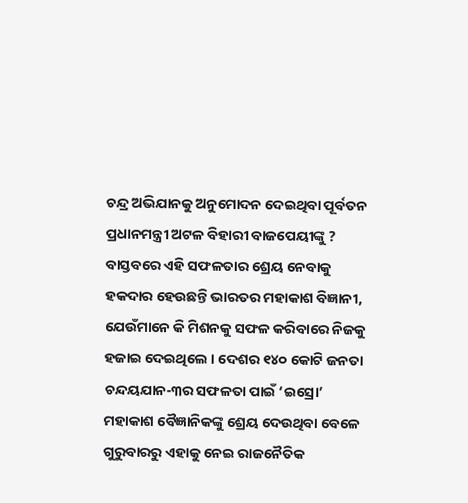ଚନ୍ଦ୍ର ଅଭିଯାନକୁ ଅନୁମୋଦନ ଦେଇଥିବା ପୂର୍ବତନ ପ୍ରଧାନମନ୍ତ୍ରୀ ଅଟଳ ବିହାରୀ ବାଜପେୟୀଙ୍କୁ ? ବାସ୍ତବରେ ଏହି ସଫଳତାର ଶ୍ରେୟ ନେବାକୁ ହକଦାର ହେଉଛନ୍ତି ଭାରତର ମହାକାଶ ବିଜ୍ଞାନୀ, ଯେଉଁମାନେ କି ମିଶନକୁ ସଫଳ କରିବାରେ ନିଜକୁ ହଜାଇ ଦେଇଥିଲେ । ଦେଶର ୧୪୦ କୋଟି ଜନତା ଚନ୍ଦୟଯାନ-୩ର ସଫଳତା ପାଇଁ ‘ଇସ୍ରୋ’ ମହାକାଶ ବୈଜ୍ଞାନିକଙ୍କୁ ଶ୍ରେୟ ଦେଉଥିବା ବେଳେ ଗୁରୁବାରରୁ ଏହାକୁ ନେଇ ରାଜନୈତିକ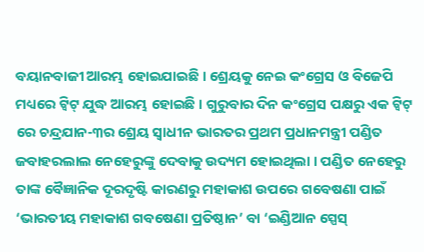ବୟାନବାଜୀ ଆରମ୍ଭ ହୋଇଯାଇଛି । ଶ୍ରେୟକୁ ନେଇ କଂଗ୍ରେସ ଓ ବିଜେପି ମଧ୍ୟରେ ଟ୍ୱିଟ୍ ଯୁଦ୍ଧ ଆରମ୍ଭ ହୋଇଛି । ଗୁରୁବାର ଦିନ କଂଗ୍ରେସ ପକ୍ଷରୁ ଏକ ଟ୍ୱିଟ୍ ରେ ଚନ୍ଦ୍ରଯାନ-୩ର ଶ୍ରେୟ ସ୍ୱାଧୀନ ଭାରତର ପ୍ରଥମ ପ୍ରଧାନମନ୍ତ୍ରୀ ପଣ୍ଡିତ ଜବାହରଲାଲ ନେହେରୁଙ୍କୁ ଦେବାକୁ ଉଦ୍ୟମ ହୋଇଥିଲା । ପଣ୍ଡିତ ନେହେରୁ ତାଙ୍କ ବୈଜ୍ଞାନିକ ଦୂରଦୃଷ୍ଟି କାରଣରୁ ମହାକାଶ ଉପରେ ଗବେଷଣା ପାଇଁ ‘ଭାରତୀୟ ମହାକାଶ ଗବଷେଣା ପ୍ରତିଷ୍ଠାନ’ ବା ‘ଇଣ୍ଡିଆନ ସ୍ପେସ୍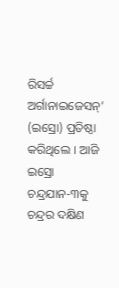ରିସର୍ଚ୍ଚ ଅର୍ଗାନାଇଜେସନ୍’ (ଇସ୍ରୋ) ପ୍ରତିଷ୍ଠା କରିଥିଲେ । ଆଜି ଇସ୍ରୋ ଚନ୍ଦ୍ରଯାନ-୩କୁ ଚନ୍ଦ୍ରର ଦକ୍ଷିଣ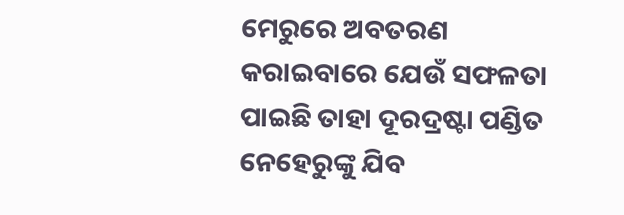ମେରୁରେ ଅବତରଣ କରାଇବାରେ ଯେଉଁ ସଫଳତା ପାଇଛି ତାହା ଦୂରଦ୍ରଷ୍ଟା ପଣ୍ଡିତ ନେହେରୁଙ୍କୁ ଯିବ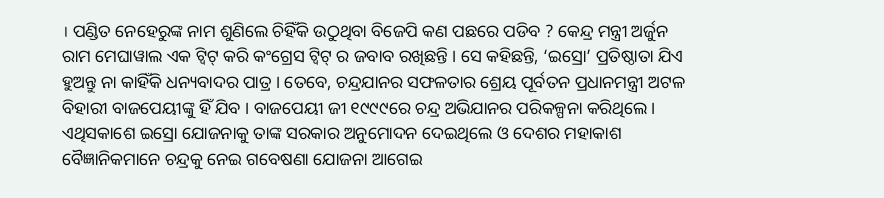। ପଣ୍ଡିତ ନେହେରୁଙ୍କ ନାମ ଶୁଣିଲେ ଚିହିଁକି ଉଠୁଥିବା ବିଜେପି କଣ ପଛରେ ପଡିବ ? କେନ୍ଦ୍ର ମନ୍ତ୍ରୀ ଅର୍ଜୁନ ରାମ ମେଘାୱାଲ ଏକ ଟ୍ୱିଟ୍ କରି କଂଗ୍ରେସ ଟ୍ୱିଟ୍ ର ଜବାବ ରଖିଛନ୍ତି । ସେ କହିଛନ୍ତି, ‘ଇସ୍ରୋ’ ପ୍ରତିଷ୍ଠାତା ଯିଏ ହୁଅନ୍ତୁ ନା କାହିଁକି ଧନ୍ୟବାଦର ପାତ୍ର । ତେବେ, ଚନ୍ଦ୍ରଯାନର ସଫଳତାର ଶ୍ରେୟ ପୂର୍ବତନ ପ୍ରଧାନମନ୍ତ୍ରୀ ଅଟଳ ବିହାରୀ ବାଜପେୟୀଙ୍କୁ ହିଁ ଯିବ । ବାଜପେୟୀ ଜୀ ୧୯୯୯ରେ ଚନ୍ଦ୍ର ଅଭିଯାନର ପରିକଳ୍ପନା କରିଥିଲେ । ଏଥିସକାଶେ ଇସ୍ରୋ ଯୋଜନାକୁ ତାଙ୍କ ସରକାର ଅନୁମୋଦନ ଦେଇଥିଲେ ଓ ଦେଶର ମହାକାଶ ବୈଜ୍ଞାନିକମାନେ ଚନ୍ଦ୍ରକୁ ନେଇ ଗବେଷଣା ଯୋଜନା ଆଗେଇ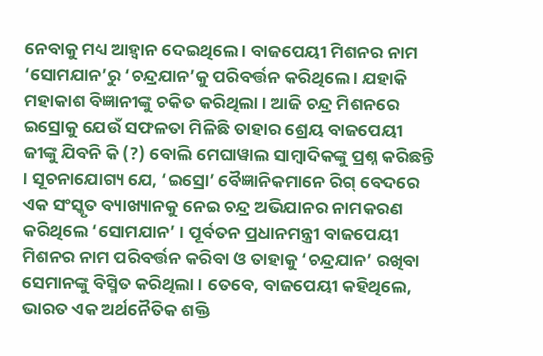ନେବାକୁ ମଧ୍ୟ ଆହ୍ୱାନ ଦେଇଥିଲେ । ବାଜପେୟୀ ମିଶନର ନାମ ‘ସୋମଯାନ’ରୁ ‘ଚନ୍ଦ୍ରଯାନ’କୁ ପରିବର୍ତ୍ତନ କରିଥିଲେ । ଯହାକି ମହାକାଶ ବିଜ୍ଞାନୀଙ୍କୁ ଚକିତ କରିଥିଲା । ଆଜି ଚନ୍ଦ୍ର ମିଶନରେ ଇସ୍ରୋକୁ ଯେଉଁ ସଫଳତା ମିଳିଛି ତାହାର ଶ୍ରେୟ ବାଜପେୟୀ ଜୀଙ୍କୁ ଯିବନି କି (?) ବୋଲି ମେଘାୱାଲ ସାମ୍ବାଦିକଙ୍କୁ ପ୍ରଶ୍ନ କରିଛନ୍ତି । ସୂଚନାଯୋଗ୍ୟ ଯେ, ‘ଇସ୍ରୋ’ ବୈଜ୍ଞାନିକମାନେ ରିଗ୍ ବେଦରେ ଏକ ସଂସ୍କୃତ ବ୍ୟାଖ୍ୟାନକୁ ନେଇ ଚନ୍ଦ୍ର ଅଭିଯାନର ନାମକରଣ କରିଥିଲେ ‘ସୋମଯାନ’ । ପୂର୍ବତନ ପ୍ରଧାନମନ୍ତ୍ରୀ ବାଜପେୟୀ ମିଶନର ନାମ ପରିବର୍ତ୍ତନ କରିବା ଓ ତାହାକୁ ‘ଚନ୍ଦ୍ରଯାନ’ ରଖିବା ସେମାନଙ୍କୁ ବିସ୍ମିତ କରିଥିଲା । ତେବେ, ବାଜପେୟୀ କହିଥିଲେ, ଭାରତ ଏକ ଅର୍ଥନୈତିକ ଶକ୍ତି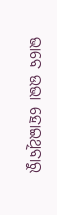ଭାବେ ଉଭା ହୋଇଥିବାରୁ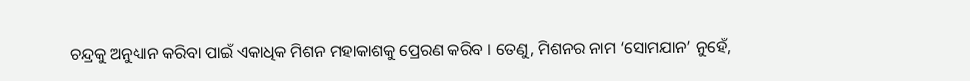ଚନ୍ଦ୍ରକୁ ଅନୁଧ୍ୟାନ କରିବା ପାଇଁ ଏକାଧିକ ମିଶନ ମହାକାଶକୁ ପ୍ରେରଣ କରିବ । ତେଣୁ, ମିଶନର ନାମ ‘ସୋମଯାନ’ ନୁହେଁ,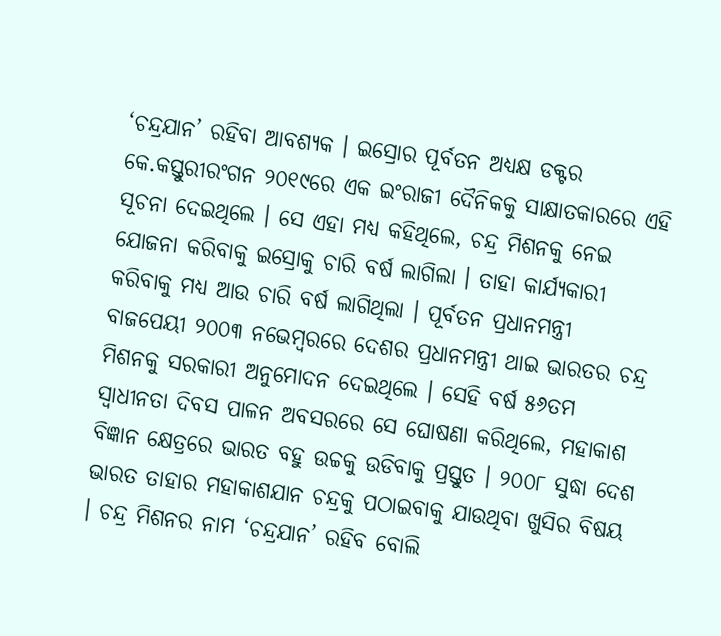‘ଚନ୍ଦ୍ରଯାନ’ ରହିବା ଆବଶ୍ୟକ । ଇସ୍ରୋର ପୂର୍ବତନ ଅଧ୍ୟକ୍ଷ ଡକ୍ଟର କେ.କସ୍ତୁରୀରଂଗନ ୨୦୧୯ରେ ଏକ ଇଂରାଜୀ ଦୈନିକକୁ ସାକ୍ଷାତକାରରେ ଏହି ସୂଚନା ଦେଇଥିଲେ । ସେ ଏହା ମଧ୍ୟ କହିଥିଲେ, ଚନ୍ଦ୍ର ମିଶନକୁ ନେଇ ଯୋଜନା କରିବାକୁ ଇସ୍ରୋକୁ ଚାରି ବର୍ଷ ଲାଗିଲା । ତାହା କାର୍ଯ୍ୟକାରୀ କରିବାକୁ ମଧ୍ୟ ଆଉ ଚାରି ବର୍ଷ ଲାଗିଥିଲା । ପୂର୍ବତନ ପ୍ରଧାନମନ୍ତ୍ରୀ ବାଜପେୟୀ ୨୦୦୩ ନଭେମ୍ବରରେ ଦେଶର ପ୍ରଧାନମନ୍ତ୍ରୀ ଥାଇ ଭାରତର ଚନ୍ଦ୍ର ମିଶନକୁ ସରକାରୀ ଅନୁମୋଦନ ଦେଇଥିଲେ । ସେହି ବର୍ଷ ୫୬ତମ ସ୍ୱାଧୀନତା ଦିବସ ପାଳନ ଅବସରରେ ସେ ଘୋଷଣା କରିଥିଲେ, ମହାକାଶ ବିଜ୍ଞାନ କ୍ଷେତ୍ରରେ ଭାରତ ବହୁ ଉଚ୍ଚକୁ ଉଡିବାକୁ ପ୍ରସ୍ତୁତ । ୨୦୦୮ ସୁଦ୍ଧା ଦେଶ ଭାରତ ତାହାର ମହାକାଶଯାନ ଚନ୍ଦ୍ରକୁ ପଠାଇବାକୁ ଯାଉଥିବା ଖୁସିର ବିଷୟ । ଚନ୍ଦ୍ର ମିଶନର ନାମ ‘ଚନ୍ଦ୍ରଯାନ’ ରହିବ ବୋଲି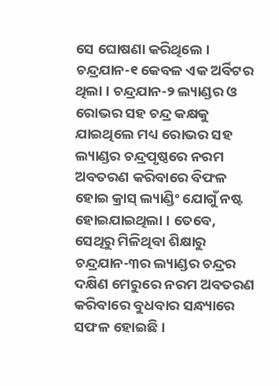ସେ ଘୋଷଣା କରିଥିଲେ । ଚନ୍ଦ୍ରଯାନ-୧ କେବଳ ଏକ ଅର୍ବିଟର ଥିଲା । ଚନ୍ଦ୍ରଯାନ-୨ ଲ୍ୟାଣ୍ଡର ଓ ରୋଭର ସହ ଚନ୍ଦ୍ର କକ୍ଷକୁ ଯାଇଥିଲେ ମଧ୍ୟ ରୋଭର ସହ ଲ୍ୟାଣ୍ଡର ଚନ୍ଦ୍ରପୃଷ୍ଠରେ ନରମ ଅବତରଣ କରିବାରେ ବିଫଳ ହୋଇ କ୍ରାସ୍ ଲ୍ୟାଣ୍ଡିଂ ଯୋଗୁଁ ନଷ୍ଟ ହୋଇଯାଇଥିଲା । ତେବେ, ସେଥିରୁ ମିଳିଥିବା ଶିକ୍ଷାରୁ ଚନ୍ଦ୍ରଯାନ-୩ର ଲ୍ୟାଣ୍ଡର ଚନ୍ଦ୍ରର ଦକ୍ଷିଣ ମେରୁରେ ନରମ ଅବତରଣ କରିବାରେ ବୁଧବାର ସନ୍ଧ୍ୟାରେ ସଫଳ ହୋଇଛି ।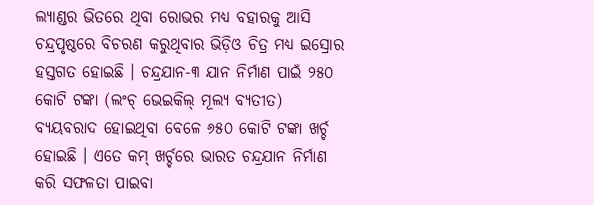ଲ୍ୟାଣ୍ଡର ଭିତରେ ଥିବା ରୋଭର ମଧ୍ୟ ବହାରକୁ ଆସି ଚନ୍ଦ୍ରପୃଷ୍ଠରେ ବିଚରଣ କରୁଥିବାର ଭିଡ଼ିଓ ଚିତ୍ର ମଧ୍ୟ ଇସ୍ରୋର ହସ୍ତଗତ ହୋଇଛି । ଚନ୍ଦ୍ରଯାନ-୩ ଯାନ ନିର୍ମାଣ ପାଇଁ ୨୫୦ କୋଟି ଟଙ୍କା (ଲଂଚ୍ ଭେଇକିଲ୍ ମୂଲ୍ୟ ବ୍ୟତୀତ) ବ୍ୟୟବରାଦ ହୋଇଥିବା ବେଳେ ୬୫୦ କୋଟି ଟଙ୍କା ଖର୍ଚ୍ଚ ହୋଇଛି । ଏତେ କମ୍ ଖର୍ଚ୍ଚରେ ଭାରତ ଚନ୍ଦ୍ରଯାନ ନିର୍ମାଣ କରି ସଫଳତା ପାଇବା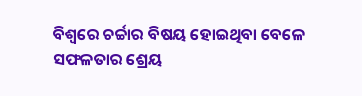ବିଶ୍ୱରେ ଚର୍ଚ୍ଚାର ବିଷୟ ହୋଇଥିବା ବେଳେ ସଫଳତାର ଶ୍ରେୟ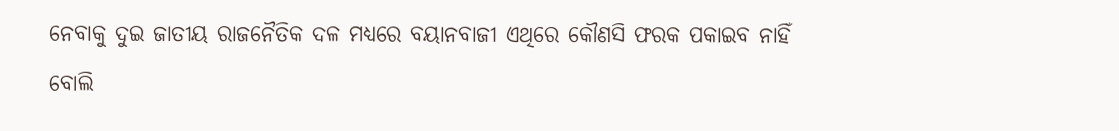ନେବାକୁ ଦୁଇ ଜାତୀୟ ରାଜନୈତିକ ଦଳ ମଧ୍ୟରେ ବୟାନବାଜୀ ଏଥିରେ କୌଣସି ଫରକ ପକାଇବ ନାହିଁ ବୋଲି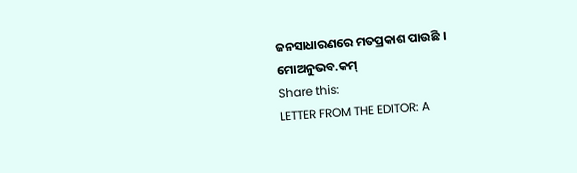ଜନସାଧାରଣରେ ମତପ୍ରକାଶ ପାଉଛି ।
ମୋଅନୁଭବ.କମ୍
Share this:
LETTER FROM THE EDITOR: A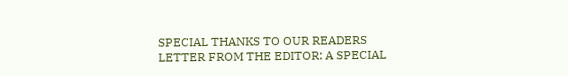SPECIAL THANKS TO OUR READERS
LETTER FROM THE EDITOR: A SPECIAL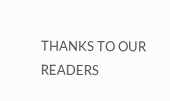THANKS TO OUR READERS